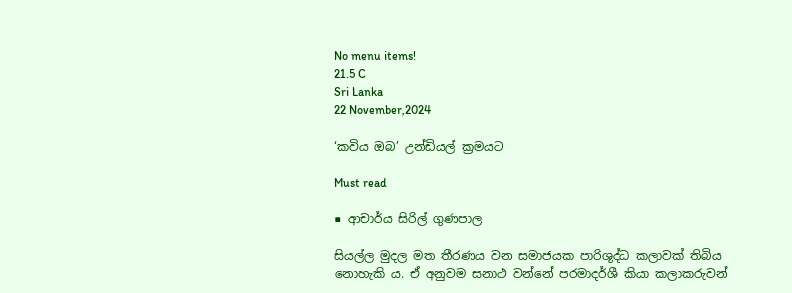No menu items!
21.5 C
Sri Lanka
22 November,2024

‘කවිය ඔබ‍’ උන්ඩියල් ක්‍රමයට

Must read

■ ආචාර්ය සිරිල් ගුණපාල

සියල්ල මුදල මත තීරණය වන සමාජයක පාරිශුද්ධ කලාවක් තිබිය නොහැකි ය. ඒ අනුවම සනාථ වන්නේ පරමාදර්ශී කියා කලාකරුවන්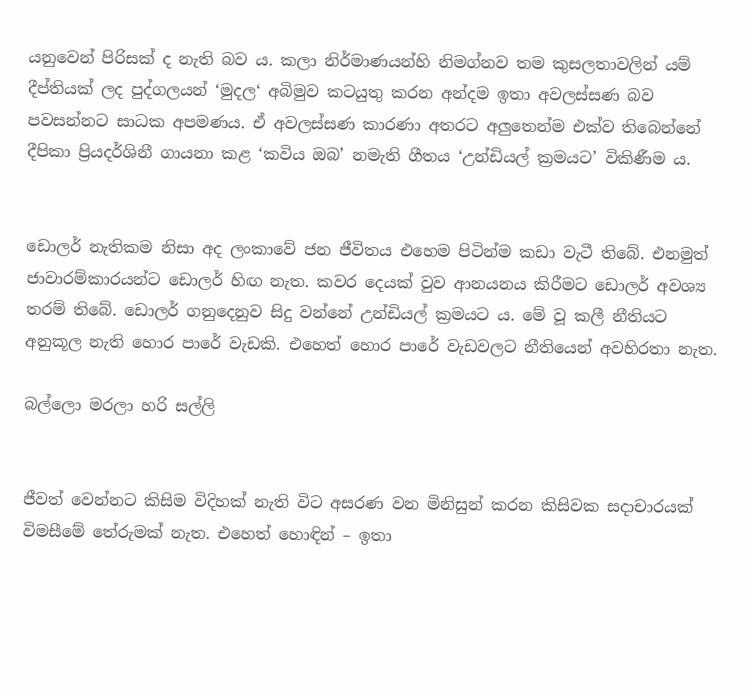යනුවෙන් පිරිසක් ද නැති බව ය. කලා නිර්මාණයන්හි නිමග්නව තම කුසලතාවලින් යම් දීප්තියක් ලද පුද්ගලයන් ‘මුදල‘ අබිමුව කටයුතු කරන අන්දම ඉතා අවලස්සණ බව පවසන්නට සාධක අපමණය. ඒ අවලස්සණ කාරණා අතරට අලු‍තෙන්ම එක්ව තිබෙන්නේ දීපිකා ප්‍රියදර්ශිනී ගායනා කළ ‘කවිය ඔබ’ නමැති ගීතය ‘උන්ඩියල් ක්‍රමයට’ විකිණීම ය.


ඩොලර් නැතිකම නිසා අද ලංකාවේ ජන ජීවිතය එහෙම පිටින්ම කඩා වැටී තිබේ. එනමුත් ජාවාරම්කාරයන්ට ඩොලර් හිඟ නැත. කවර දෙයක් වුව ආනයනය කිරීමට ඩොලර් අවශ්‍ය තරම් තිබේ. ඩොලර් ගනුදෙනුව සිදු වන්නේ උන්ඩියල් ක්‍රමයට ය. මේ වූ කලී නීතියට අනුකූල නැති හොර පාරේ වැඩකි. එහෙත් හොර පාරේ වැඩවලට නීතියෙන් අවහිරතා නැත.

බල්ලො මරලා හරි සල්ලි


ජීවත් වෙන්නට කිසිම විදිහක් නැති විට අසරණ වන මිනිසුන් කරන කිසිවක සදාචාරයක් විමසීමේ තේරුමක් නැත. එහෙත් හොඳින් – ඉතා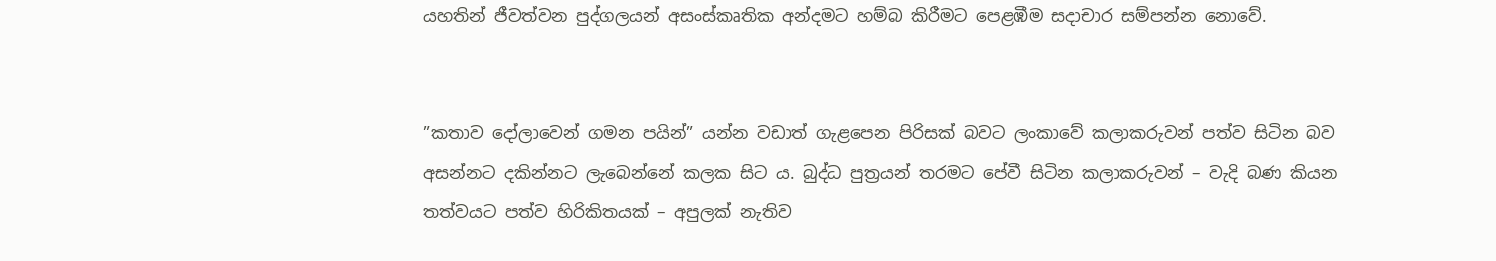යහතින් ජීවත්වන පුද්ගලයන් අසංස්කෘතික අන්දමට හම්බ කිරීමට පෙළඹීම සදාචාර සම්පන්න නොවේ.


”කතාව දෝලාවෙන් ගමන පයින්” යන්න වඩාත් ගැළපෙන පිරිසක් බවට ලංකාවේ කලාකරුවන් පත්ව සිටින බව අසන්නට දකින්නට ලැබෙන්නේ කලක සිට ය. බුද්ධ පුත්‍රයන් තරමට පේවී සිටින කලාකරුවන් – වැදි බණ කියන තත්වයට පත්ව හිරිකිතයක් – අපුලක් නැතිව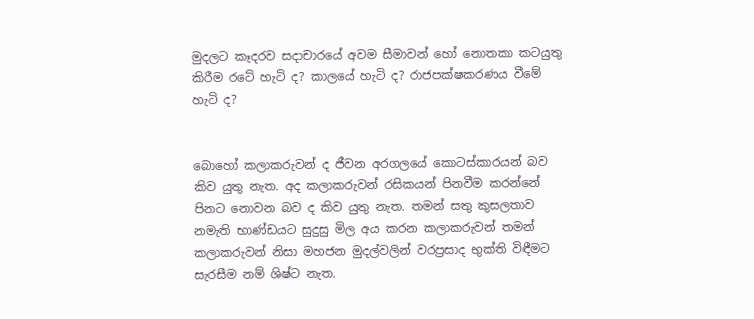මුදලට කෑදරව සදාචාරයේ අවම සීමාවන් හෝ නොතකා කටයුතු කිරීම රටේ හැටි ද? කාලයේ හැටි ද? රාජපක්ෂකරණය වීමේ හැටි ද?


බොහෝ කලාකරුවන් ද ජීවන අරගලයේ කොටස්කාරයන් බව කිව යුතු නැත. අද කලාකරුවන් රසිකයන් පිනවීම කරන්නේ පිනට නොවන බව ද කිව යුතු නැත. තමන් සතු කුසලතාව නමැති භාණ්ඩයට සුදුසු මිල අය කරන කලාකරුවන් තමන් කලාකරුවන් නිසා මහජන මුදල්වලින් වරප්‍රසාද භුක්ති විඳීමට සැරසීම නම් ශිෂ්ට නැත.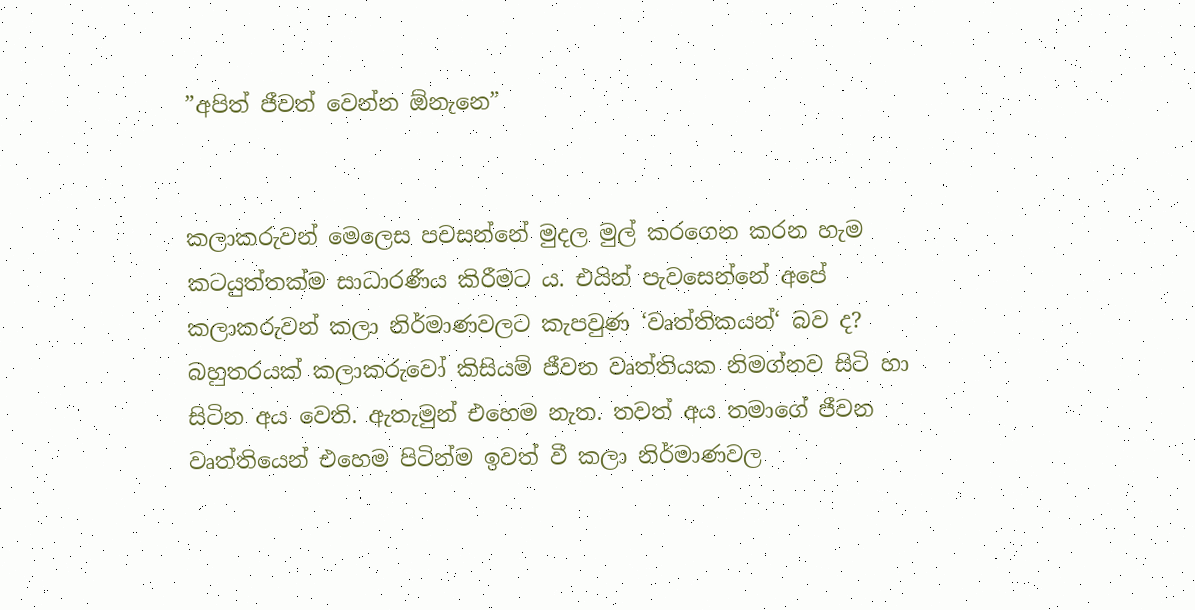”අපිත් ජීවත් වෙන්න ඕනැනෙ”


කලාකරුවන් මෙලෙස පවසන්නේ මුදල මුල් කරගෙන කරන හැම කටයුත්තක්ම සාධාරණීය කිරීමට ය. එයින් පැවසෙන්නේ අපේ කලාකරුවන් කලා නිර්මාණවලට කැපවුණ ‘වෘත්තිකයන්‘ බව ද? බහුතරයක් කලාකරුවෝ කිසියම් ජීවන වෘත්තියක නිමග්නව සිටි හා සිටින අය වෙති. ඇතැමුන් එහෙම නැත. තවත් අය තමාගේ ජීවන වෘත්තියෙන් එහෙම පිටින්ම ඉවත් වී කලා නිර්මාණවල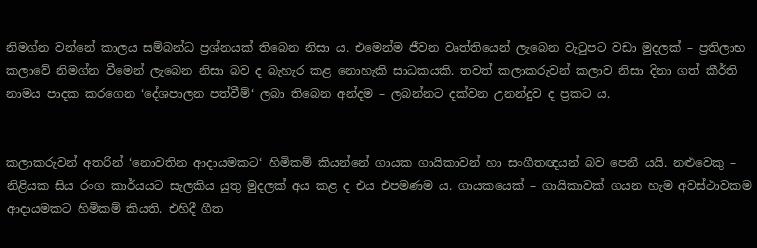නිමග්න වන්නේ කාලය සම්බන්ධ ප්‍රශ්නයක් තිබෙන නිසා ය. එමෙන්ම ජීවන වෘත්තියෙන් ලැබෙන වැටුපට වඩා මුදලක් – ප්‍රතිලාභ කලාවේ නිමග්න වීමෙන් ලැබෙන නිසා බව ද බැහැර කළ නොහැකි සාධකයකි. තවත් කලාකරුවන් කලාව නිසා දිනා ගත් කීර්ති නාමය පාදක කරගෙන ‘දේශපාලන පත්වීම්‘ ලබා තිබෙන අන්දම – ලබන්නට දක්වන උනන්දුව ද ප්‍රකට ය.


කලාකරුවන් අතරින් ‘නොවතින ආදායමකට‘ හිමිකම් කියන්නේ ගායක ගායිකාවන් හා සංගීතඥයන් බව පෙනී යයි. නළුවෙකු – නිළියක සිය රංග කාර්යයට සැලකිය යුතු මුදලක් අය කළ ද එය එපමණම ය. ගායකයෙක් – ගායිකාවක් ගයන හැම අවස්ථාවකම ආදායමකට හිමිකම් කියති. එහිදී ගීත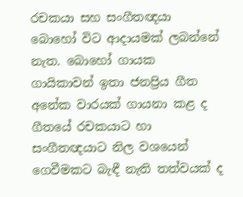රචකයා සහ සංගීතඥයා බොහෝ විට ආදායමක් ලබන්නේ නැත. බොහෝ ගායක ගායිකාවන් ඉතා ජනප්‍රිය ගීත අනේක වාරයක් ගායනා කළ ද ගීතයේ රචකයාට හා සංගීතඥයාට නිල වශයෙන් ගෙවීමකට බැඳී නැති තත්වයක් ද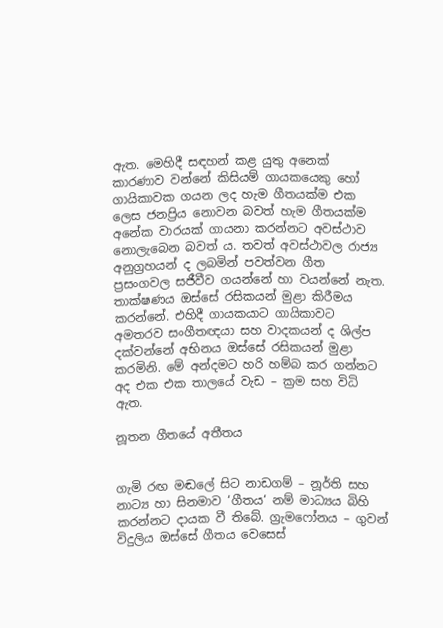ඇත. මෙහිදී සඳහන් කළ යුතු අනෙක් කාරණාව වන්නේ කිසියම් ගායකයෙකු හෝ ගායිකාවක ගයන ලද හැම ගීතයක්ම එක ලෙස ජනප්‍රිය නොවන බවත් හැම ගීතයක්ම අනේක වාරයක් ගායනා කරන්නට අවස්ථාව නොලැබෙන බවත් ය. තවත් අවස්ථාවල රාජ්‍ය අනුග්‍රහයන් ද ලබමින් පවත්වන ගීත ප්‍රසංගවල සජීවීව ගයන්නේ හා වයන්නේ නැත. තාක්ෂණය ඔස්සේ රසිකයන් මුළා කිරීමය කරන්නේ. එහිදී ගායකයාට ගායිකාවට අමතරව සංගීතඥයා සහ වාදකයන් ද ශිල්ප දක්වන්නේ අභිනය ඔස්සේ රසිකයන් මුළා කරමිනි. මේ අන්දමට හරි හම්බ කර ගන්නට අද එක එක තාලයේ වැඩ – ක්‍රම සහ විධි ඇත.

නූතන ගීතයේ අතීතය


ගැමි රඟ මඬලේ සිට නාඩගම් – නූර්ති සහ නාට්‍ය හා සිනමාව ‘ගීතය‘ නම් මාධ්‍යය බිහි කරන්නට දායක වී තිබේ. ග්‍රැමෆෝනය – ගුවන් විදුලිය ඔස්සේ ගීතය වෙසෙස්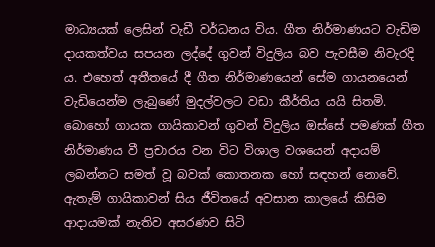මාධ්‍යයක් ලෙසින් වැඩී වර්ධනය විය. ගීත නිර්මාණයට වැඩිම දායකත්වය සපයන ලද්දේ ගුවන් විදුලිය බව පැවසීම නිවැරදි ය. එහෙත් අතීතයේ දී ගීත නිර්මාණයෙන් සේම ගායනයෙන් වැඩියෙන්ම ලැබුණේ මුදල්වලට වඩා කීර්තිය යයි සිතමි. බොහෝ ගායක ගායිකාවන් ගුවන් විදුලිය ඔස්සේ පමණක් ගීත නිර්මාණය වී ප්‍රචාරය වන විට විශාල වශයෙන් අදායම් ලබන්නට සමත් වූ බවක් කොතනක හෝ සඳහන් නොවේ. ඇතැම් ගායිකාවන් සිය ජීවිතයේ අවසාන කාලයේ කිසිම ආදායමක් නැතිව අසරණව සිටි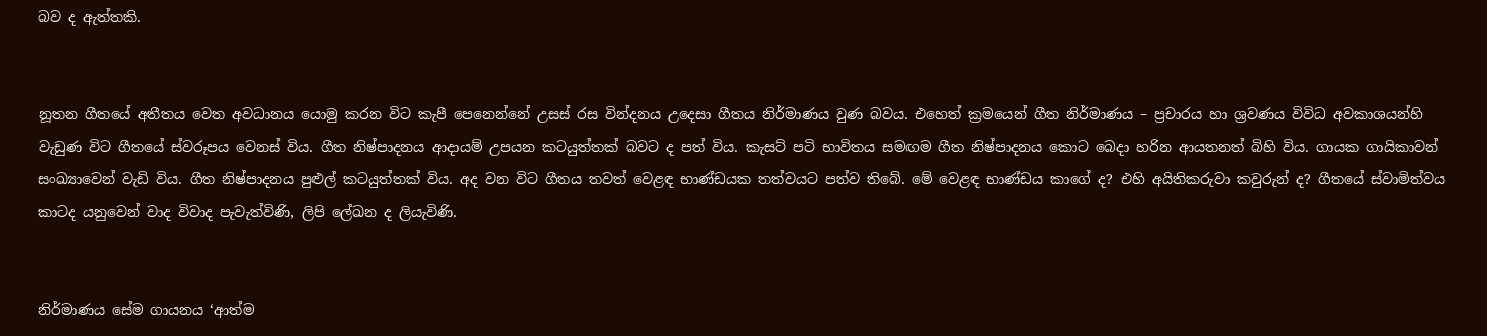බව ද ඇත්තකි.


නූතන ගීතයේ අතීතය වෙත අවධානය යොමු කරන විට කැපී පෙනෙන්නේ උසස් රස වින්දනය උදෙසා ගීතය නිර්මාණය වුණ බවය. එහෙත් ක්‍රමයෙන් ගීත නිර්මාණය – ප්‍රචාරය හා ශ්‍රවණය විවිධ අවකාශයන්හි වැඩුණ විට ගීතයේ ස්වරූපය වෙනස් විය. ගීත නිෂ්පාදනය ආදායම් උපයන කටයුත්තක් බවට ද පත් විය. කැසට් පටි භාවිතය සමඟම ගීත නිෂ්පාදනය කොට බෙදා හරින ආයතනත් බිහි විය. ගායක ගායිකාවන් සංඛ්‍යාවෙන් වැඩි විය. ගීත නිෂ්පාදනය පුළුල් කටයුත්තක් විය. අද වන විට ගීතය තවත් වෙළඳ භාණ්ඩයක තත්වයට පත්ව තිබේ. මේ වෙළඳ භාණ්ඩය කාගේ ද? එහි අයිතිකරුවා කවුරුන් ද? ගීතයේ ස්වාමිත්වය කාටද යනුවෙන් වාද විවාද පැවැත්විණි, ලිපි ලේඛන ද ලියැවිණි.


නිර්මාණය සේම ගායනය ‘ආත්ම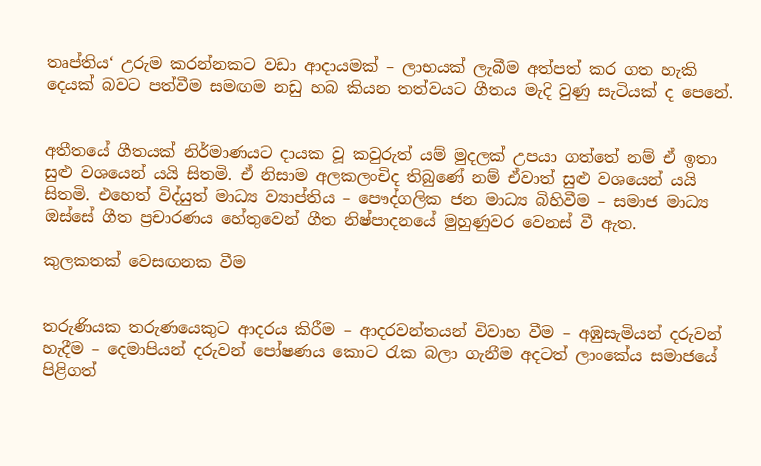තෘප්තිය‘ උරුම කරන්නකට වඩා ආදායමක් – ලාභයක් ලැබීම අත්පත් කර ගත හැකි දෙයක් බවට පත්වීම සමඟම නඩු හබ කියන තත්වයට ගීතය මැදි වුණු සැටියක් ද පෙනේ.


අතීතයේ ගීතයක් නිර්මාණයට දායක වූ කවුරුත් යම් මුදලක් උපයා ගත්තේ නම් ඒ ඉතා සුළු වශයෙන් යයි සිතමි. ඒ නිසාම අලකලංචිද තිබුණේ නම් ඒවාත් සුළු වශයෙන් යයි සිතමි. එහෙත් විද්යුත් මාධ්‍ය ව්‍යාප්තිය – පෞද්ගලික ජන මාධ්‍ය බිහිවීම – සමාජ මාධ්‍ය ඔස්සේ ගීත ප්‍රචාරණය හේතුවෙන් ගීත නිෂ්පාදනයේ මුහුණුවර වෙනස් වී ඇත.

කුලකතක් වෙසඟනක වීම


තරුණියක තරුණයෙකුට ආදරය කිරීම – ආදරවන්තයන් විවාහ වීම – අඹුසැමියන් දරුවන් හැදීම – දෙමාපියන් දරුවන් පෝෂණය කොට රැක බලා ගැනීම අදටත් ලාංකේය සමාජයේ පිළිගත්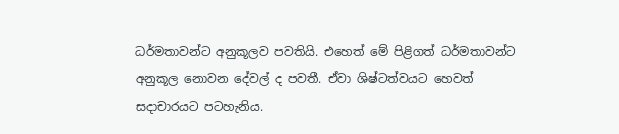ධර්මතාවන්ට අනුකූලව පවතියි. එහෙත් මේ පිළිගත් ධර්මතාවන්ට අනුකූල නොවන දේවල් ද පවතී. ඒවා ශිෂ්ටත්වයට හෙවත් සදාචාරයට පටහැනිය.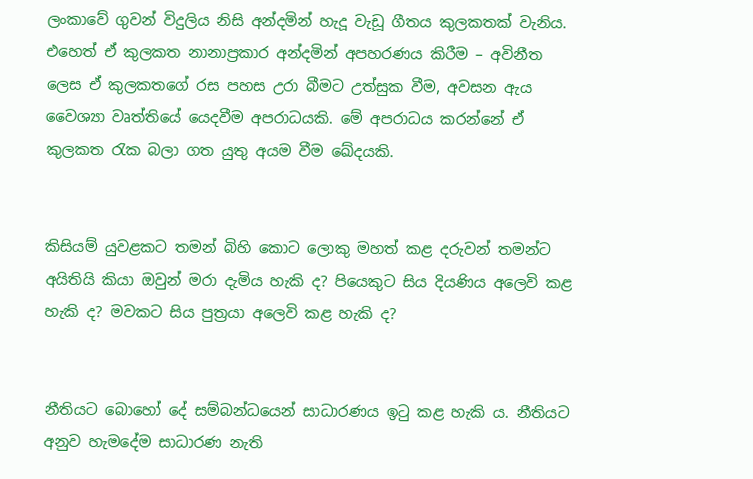ලංකාවේ ගුවන් විදුලිය නිසි අන්දමින් හැදූ වැඩූ ගීතය කුලකතක් වැනිය. එහෙත් ඒ කුලකත නානාප්‍රකාර අන්දමින් අපහරණය කිරීම – අවිනීත ලෙස ඒ කුලකතගේ රස පහස උරා බීමට උත්සුක වීම, අවසන ඇය වෛශ්‍යා වෘත්තියේ යෙදවීම අපරාධයකි. මේ අපරාධය කරන්නේ ඒ කුලකත රැක බලා ගත යුතු අයම වීම ඛේදයකි.


කිසියම් යුවළකට තමන් බිහි කොට ලොකු මහත් කළ දරුවන් තමන්ට අයිතියි කියා ඔවුන් මරා දැමිය හැකි ද? පියෙකුට සිය දියණිය අලෙවි කළ හැකි ද? මවකට සිය පුත්‍රයා අලෙවි කළ හැකි ද?


නීතියට බොහෝ දේ සම්බන්ධයෙන් සාධාරණය ඉටු කළ හැකි ය. නීතියට අනුව හැමදේම සාධාරණ නැති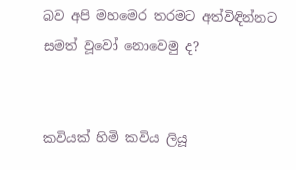බව අපි මහමෙර තරමට අත්විඳින්නට සමත් වූවෝ නොවෙමු ද?


කවියක් හිමි කවිය ලියූ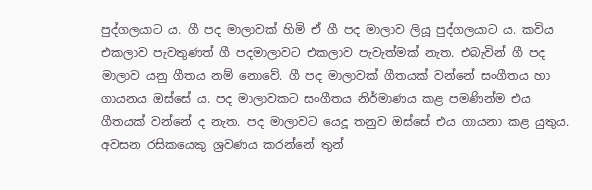පුද්ගලයාට ය. ගී පද මාලාවක් හිමි ඒ ගී පද මාලාව ලියූ පුද්ගලයාට ය. කවිය එකලාව පැවතුණත් ගී පදමාලාවට එකලාව පැවැත්මක් නැත. එබැවින් ගී පද මාලාව යනු ගීතය නම් නොවේ. ගී පද මාලාවක් ගීතයක් වන්නේ සංගීතය හා ගායනය ඔස්සේ ය. පද මාලාවකට සංගීතය නිර්මාණය කළ පමණින්ම එය ගීතයක් වන්නේ ද නැත. පද මාලාවට යෙදූ තනුව ඔස්සේ එය ගායනා කළ යුතුය. අවසන රසිකයෙකු ශ්‍රවණය කරන්නේ තුන්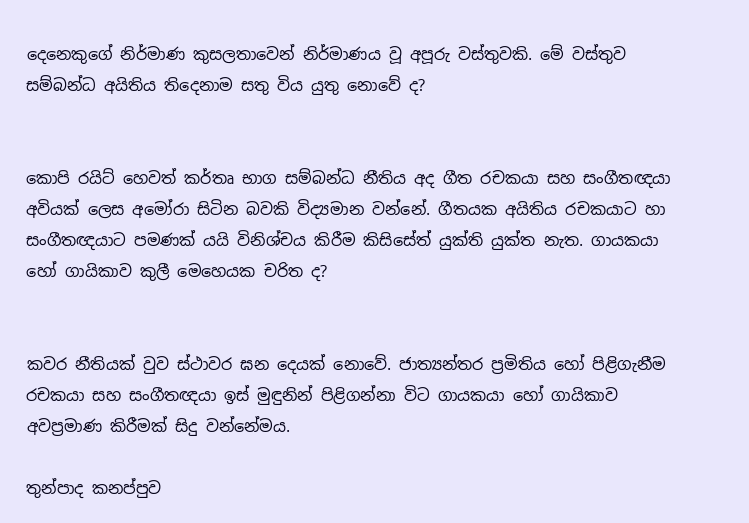දෙනෙකුගේ නිර්මාණ කුසලතාවෙන් නිර්මාණය වූ අපූරු වස්තුවකි. මේ වස්තුව සම්බන්ධ අයිතිය තිදෙනාම සතු විය යුතු නොවේ ද?


කොපි රයිට් හෙවත් කර්තෘ භාග සම්බන්ධ නීතිය අද ගීත රචකයා සහ සංගීතඥයා අවියක් ලෙස අමෝරා සිටින බවකි විද්‍යමාන වන්නේ. ගීතයක අයිතිය රචකයාට හා සංගීතඥයාට පමණක් යයි විනිශ්චය කිරීම කිසිසේත් යුක්ති යුක්ත නැත. ගායකයා හෝ ගායිකාව කුලී මෙහෙයක චරිත ද?


කවර නීතියක් වුව ස්ථාවර ඝන දෙයක් නොවේ. ජාත්‍යන්තර ප්‍රමිතිය හෝ පිළිගැනීම රචකයා සහ සංගීතඥයා ඉස් මුඳුනින් පිළිගන්නා විට ගායකයා හෝ ගායිකාව අවප්‍රමාණ කිරීමක් සිදු වන්නේමය.

තුන්පාද කනප්පුව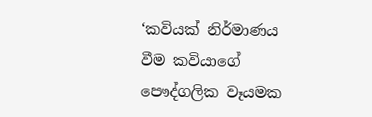‘කවියක් නිර්මාණය වීම කවියාගේ පෞද්ගලික වෑයමක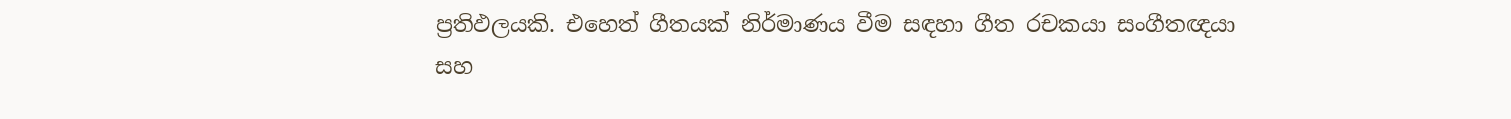ප්‍රතිඵලයකි. එහෙත් ගීතයක් නිර්මාණය වීම සඳහා ගීත රචකයා සංගීතඥයා සහ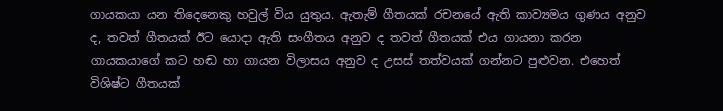ගායකයා යන තිදෙනෙකු හවුල් විය යුතුය. ඇතැම් ගීතයක් රචනයේ ඇති කාව්‍යමය ගුණය අනුව ද, තවත් ගීතයක් ඊට යොදා ඇති සංගීතය අනුව ද තවත් ගීතයක් එය ගායනා කරන ගායකයාගේ කට හඬ හා ගායන විලාසය අනුව ද උසස් තත්වයක් ගන්නට පුළුවන. එහෙත් විශිෂ්ට ගීතයක්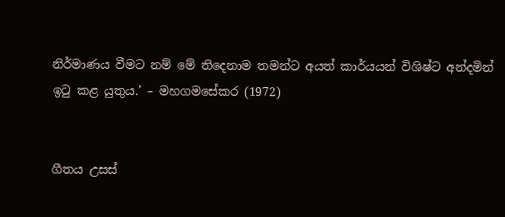නිර්මාණය වීමට නම් මේ තිදෙනාම තමන්ට අයත් කාර්යයන් විශිෂ්ට අන්දමින් ඉටු කළ යුතුය.’ – මහගමසේකර (1972)


ගීතය උසස්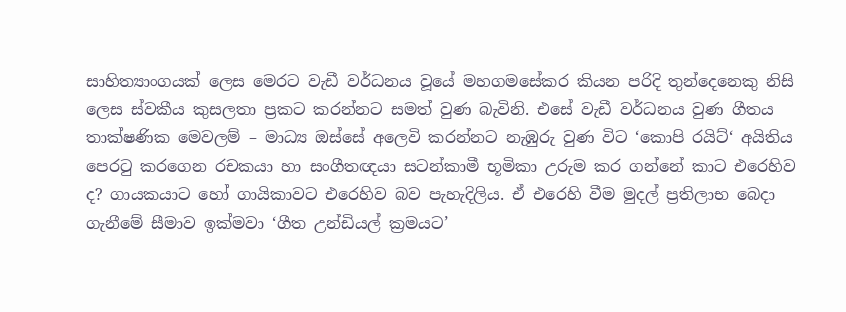සාහිත්‍යාංගයක් ලෙස මෙරට වැඩී වර්ධනය වූයේ මහගමසේකර කියන පරිදි තුන්දෙනෙකු නිසි ලෙස ස්වකීය කුසලතා ප්‍රකට කරන්නට සමත් වුණ බැවිනි. එසේ වැඩී වර්ධනය වුණ ගීතය තාක්ෂණික මෙවලම් – මාධ්‍ය ඔස්සේ අලෙවි කරන්නට නැඹුරු වුණ විට ‘කොපි රයිට්‘ අයිතිය පෙරටු කරගෙන රචකයා හා සංගීතඥයා සටන්කාමී භූමිකා උරුම කර ගන්නේ කාට එරෙහිව ද? ගායකයාට හෝ ගායිකාවට එරෙහිව බව පැහැදිලිය. ඒ එරෙහි වීම මුදල් ප්‍රතිලාභ බෙදා ගැනීමේ සීමාව ඉක්මවා ‘ගීත උන්ඩියල් ක්‍රමයට’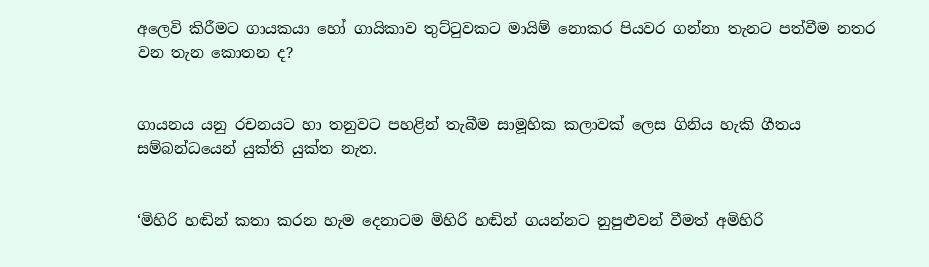අලෙවි කිරීමට ගායකයා හෝ ගායිකාව තුට්ටුවකට මායිම් නොකර පියවර ගන්නා තැනට පත්වීම නතර වන තැන කොතන ද?


ගායනය යනු රචනයට හා තනුවට පහළින් තැබීම සාමූහික කලාවක් ලෙස ගිනිය හැකි ගීතය සම්බන්ධයෙන් යුක්ති යුක්ත නැත.


‘මිහිරි හඬින් කතා කරන හැම දෙනාටම මිහිරි හඬින් ගයන්නට නුපුළුවන් වීමත් අමිහිරි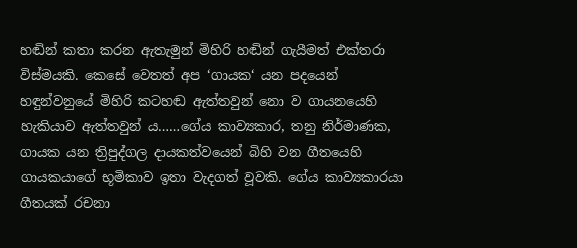හඬින් කතා කරන ඇතැමුන් මිහිරි හඬින් ගැයීමත් එක්තරා විස්මයකි. කෙසේ වෙතත් අප ‘ගායක‘ යන පදයෙන් හඳුන්වනුයේ මිහිරි කටහඬ ඇත්තවුන් නො ව ගායනයෙහි හැකියාව ඇත්තවුන් ය……ගේය කාව්‍යකාර, තනු නිර්මාණක, ගායක යන ත්‍රිපුද්ගල දායකත්වයෙන් බිහි වන ගීතයෙහි ගායකයාගේ භූමිකාව ඉතා වැදගත් වූවකි. ගේය කාව්‍යකාරයා ගීතයක් රචනා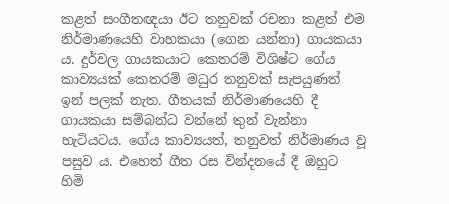කළත් සංගීතඥයා ඊට තනුවක් රචනා කළත් එම නිර්මාණයෙහි වාහකයා (ගෙන යන්නා) ගායකයා ය. දුර්වල ගායකයාට කෙතරම් විශිෂ්ට ගේය කාව්‍යයක් කෙතරම් මධුර තනුවක් සැපයුණත් ඉන් පලක් නැත. ගීතයක් නිර්මාණයෙහි දී ගායකයා සම්බන්ධ වන්නේ තුන් වැන්නා හැටියටය. ගේය කාව්‍යයත්, තනුවත් නිර්මාණය වූ පසුව ය. එහෙත් ගීත රස වින්දනයේ දී ඔහුට හිමි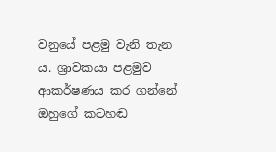වනුයේ පළමු වැනි තැන ය. ශ්‍රාවකයා පළමුව ආකර්ෂණය කර ගන්නේ ඔහුගේ කටහඬ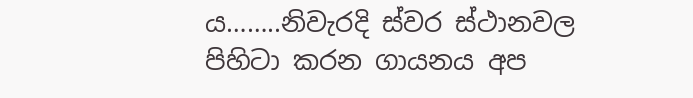ය……..නිවැරදි ස්වර ස්ථානවල පිහිටා කරන ගායනය අප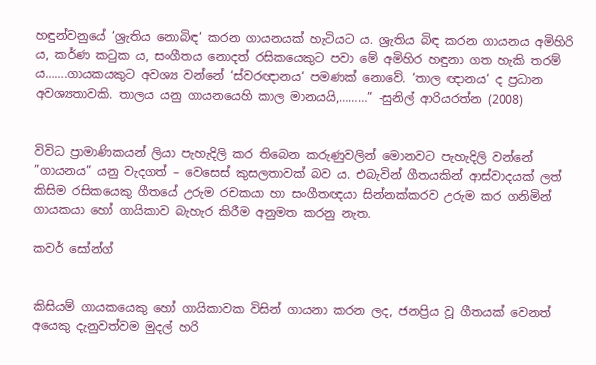හඳුන්වනුයේ ‘ශ්‍රැතිය නොබිඳ‘ කරන ගායනයක් හැටියට ය. ශ්‍රැතිය බිඳ කරන ගායනය අමිහිරි ය, කර්ණ කටුක ය, සංගීතය නොදත් රසිකයෙකුට පවා මේ අමිහිර හඳුනා ගත හැකි තරම් ය…….ගායකයකුට අවශ්‍ය වන්නේ ‘ස්වරඥානය‘ පමණක් නොවේ. ‘තාල ඥානය‘ ද ප්‍රධාන අවශ්‍යතාවකි. තාලය යනු ගායනයෙහි කාල මානයයි,………” -සුනිල් ආරියරත්න (2008)


විවිධ ප්‍රාමාණිකයන් ලියා පැහැදිලි කර තිබෙන කරුණුවලින් මොනවට පැහැදිලි වන්නේ ”ගායනය” යනු වැදගත් – වෙසෙස් කුසලතාවක් බව ය. එබැවින් ගීතයකින් ආස්වාදයක් ලත් කිසිම රසිකයෙකු ගීතයේ උරුම රචකයා හා සංගීතඥයා සින්නක්කරව උරුම කර ගනිමින් ගායකයා හෝ ගායිකාව බැහැර කිරීම අනුමත කරනු නැත.

කවර් සෝන්ග්


කිසියම් ගායකයෙකු හෝ ගායිකාවක විසින් ගායනා කරන ලද, ජනප්‍රිය වූ ගීතයක් වෙනත් අයෙකු දැනුවත්වම මුදල් හරි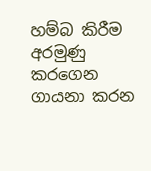හම්බ කිරීම අරමුණු කරගෙන ගායනා කරන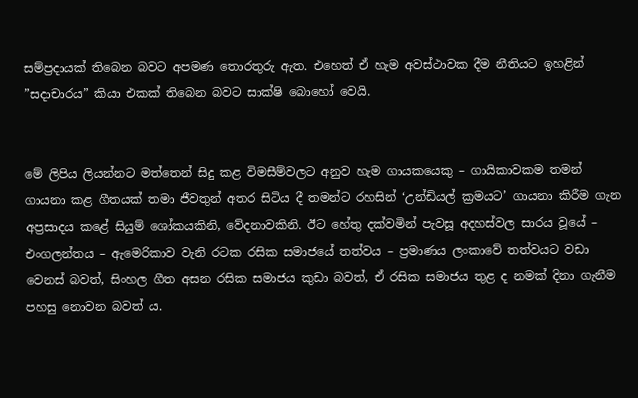සම්ප්‍රදායක් තිබෙන බවට අපමණ තොරතුරු ඇත. එහෙත් ඒ හැම අවස්ථාවක දීම නීතියට ඉහළින් ”සදාචාරය” කියා එකක් තිබෙන බවට සාක්ෂි බොහෝ වෙයි.


මේ ලිපිය ලියන්නට මත්තෙන් සිදු කළ විමසීම්වලට අනුව හැම ගායකයෙකු – ගායිකාවකම තමන් ගායනා කළ ගීතයක් තමා ජීවතුන් අතර සිටිය දී තමන්ට රහසින් ‘උන්ඩියල් ක්‍රමයට’ ගායනා කිරීම ගැන අප්‍රසාදය කළේ සියුම් ශෝකයකිනි, වේදනාවකිනි. ඊට හේතු දක්වමින් පැවසූ අදහස්වල සාරය වූයේ – එංගලන්තය – ඇමෙරිකාව වැනි රටක රසික සමාජයේ තත්වය – ප්‍රමාණය ලංකාවේ තත්වයට වඩා වෙනස් බවත්, සිංහල ගීත අසන රසික සමාජය කුඩා බවත්, ඒ රසික සමාජය තුළ ද නමක් දිනා ගැනීම පහසු නොවන බවත් ය.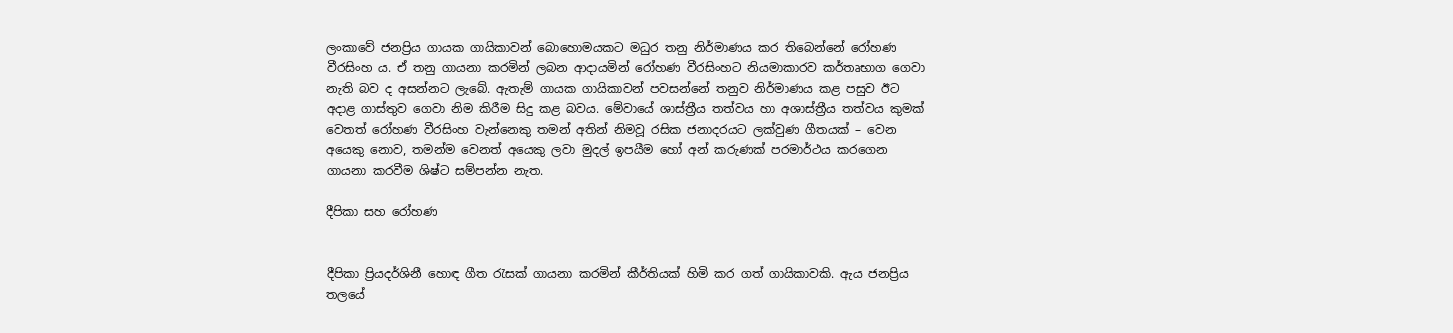ලංකාවේ ජනප්‍රිය ගායක ගායිකාවන් බොහොමයකට මධුර තනු නිර්මාණය කර තිබෙන්නේ රෝහණ වීරසිංහ ය. ඒ තනු ගායනා කරමින් ලබන ආදායමින් රෝහණ වීරසිංහට නියමාකාරව කර්තෘභාග ගෙවා නැති බව ද අසන්නට ලැබේ. ඇතැම් ගායක ගායිකාවන් පවසන්නේ තනුව නිර්මාණය කළ පසුව ඊට අදාළ ගාස්තුව ගෙවා නිම කිරීම සිදු කළ බවය. මේවායේ ශාස්ත්‍රීය තත්වය හා අශාස්ත්‍රීය තත්වය කුමක් වෙතත් රෝහණ වීරසිංහ වැන්නෙකු තමන් අතින් නිමවූ රසික ජනාදරයට ලක්වුණ ගීතයක් – වෙන අයෙකු නොව, තමන්ම වෙනත් අයෙකු ලවා මුදල් ඉපයීම හෝ අන් කරුණක් පරමාර්ථය කරගෙන ගායනා කරවීම ශිෂ්ට සම්පන්න නැත.

දීපිකා සහ රෝහණ


දීපිකා ප්‍රියදර්ශිනී හොඳ ගීත රැසක් ගායනා කරමින් කීර්තියක් හිමි කර ගත් ගායිකාවකි. ඇය ජනප්‍රිය තලයේ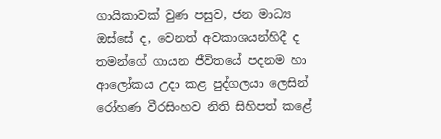ගායිකාවක් වුණ පසුව, ජන මාධ්‍ය ඔස්සේ ද, වෙනත් අවකාශයන්හිදී ද තමන්ගේ ගායන ජීවිතයේ පදනම හා ආලෝකය උදා කළ පුද්ගලයා ලෙසින් රෝහණ වීරසිංහව නිති සිහිපත් කළේ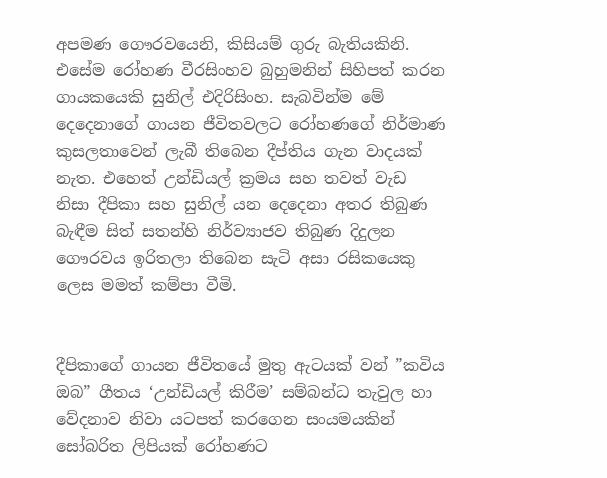අපමණ ගෞරවයෙනි, කිසියම් ගුරු බැතියකිනි. එසේම රෝහණ වීරසිංහව බුහුමනින් සිහිපත් කරන ගායකයෙකි සුනිල් එදිරිසිංහ. සැබවින්ම මේ දෙදෙනාගේ ගායන ජීවිතවලට රෝහණගේ නිර්මාණ කුසලතාවෙන් ලැබී තිබෙන දීප්තිය ගැන වාදයක් නැත. එහෙත් උන්ඩියල් ක්‍රමය සහ තවත් වැඩ නිසා දීපිකා සහ සුනිල් යන දෙදෙනා අතර තිබුණ බැඳීම සිත් සතන්හි නිර්ව්‍යාජව තිබුණ දිදුලන ගෞරවය ඉරිතලා තිබෙන සැටි අසා රසිකයෙකු ලෙස මමත් කම්පා වීමි.


දීපිකාගේ ගායන ජීවිතයේ මුතු ඇටයක් වන් ”කවිය ඔබ” ගීතය ‘උන්ඩියල් කිරීම’ සම්බන්ධ තැවුල හා වේදනාව නිවා යටපත් කරගෙන සංයමයකින් සෝබරිත ලිපියක් රෝහණට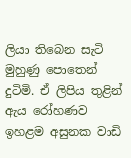ලියා තිබෙන සැටි මුහුණු පොතෙන් දුටිමි. ඒ ලිපිය තුළින් ඇය රෝහණව ඉහළම අසුනක වාඩි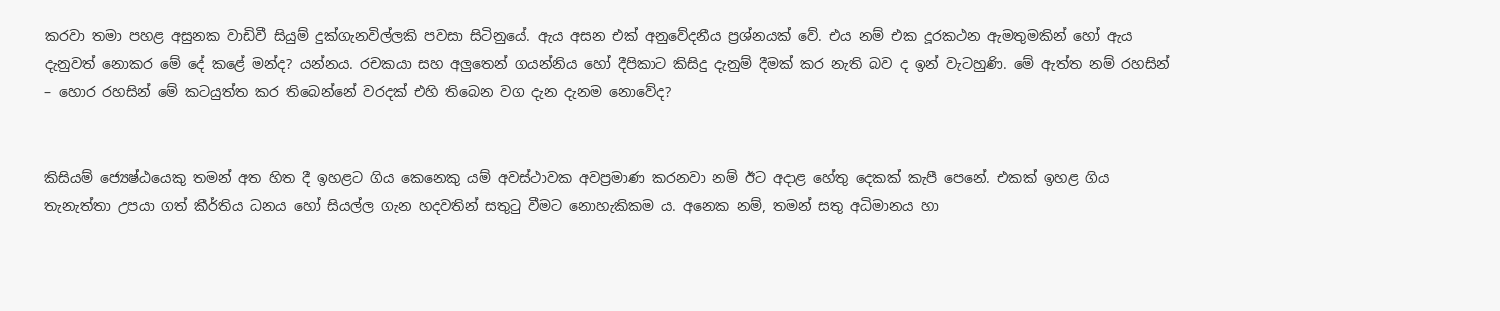කරවා තමා පහළ අසුනක වාඩිවී සියුම් දුක්ගැනවිල්ලකි පවසා සිටිනුයේ. ඇය අසන එක් අනුවේදනීය ප්‍රශ්නයක් වේ. එය නම් එක දූරකථන ඇමතුමකින් හෝ ඇය දැනුවත් නොකර මේ දේ කළේ මන්ද? යන්නය. රචකයා සහ අලු‍තෙන් ගයන්නිය හෝ දීපිකාට කිසිදු දැනුම් දීමක් කර නැති බව ද ඉන් වැටහුණි. මේ ඇත්ත නම් රහසින් – හොර රහසින් මේ කටයුත්ත කර තිබෙන්නේ වරදක් එහි තිබෙන වග දැන දැනම නොවේද?


කිසියම් ජ්‍යෙෂ්ඨයෙකු තමන් අත හිත දී ඉහළට ගිය කෙනෙකු යම් අවස්ථාවක අවප්‍රමාණ කරනවා නම් ඊට අදාළ හේතු දෙකක් කැපී පෙනේ. එකක් ඉහළ ගිය තැනැත්තා උපයා ගත් කීර්තිය ධනය හෝ සියල්ල ගැන හදවතින් සතුටු වීමට නොහැකිකම ය. අනෙක නම්, තමන් සතු අධිමානය හා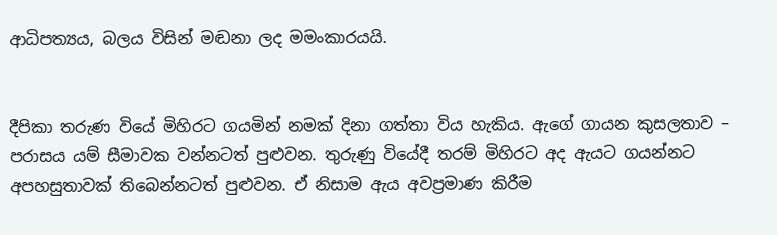ආධිපත්‍යය, බලය විසින් මඬනා ලද මමංකාරයයි.


දීපිකා තරුණ වියේ මිහිරට ගයමින් නමක් දිනා ගත්තා විය හැකිය. ඇගේ ගායන කුසලතාව – පරාසය යම් සීමාවක වන්නටත් පුළුවන. තුරුණු වියේදී තරම් මිහිරට අද ඇයට ගයන්නට අපහසුතාවක් තිබෙන්නටත් පුළුවන. ඒ නිසාම ඇය අවප්‍රමාණ කිරීම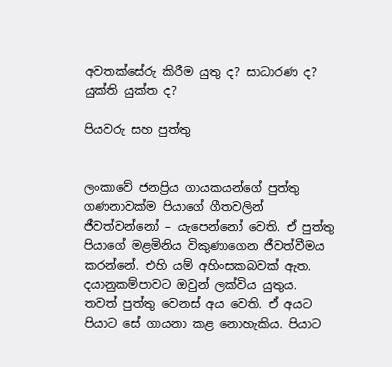අවතක්සේරු කිරීම යුතු ද? සාධාරණ ද? යුක්ති යුක්ත ද?

පියවරු සහ පුත්තු


ලංකාවේ ජනප්‍රිය ගායකයන්ගේ පුත්තු ගණනාවක්ම පියාගේ ගීතවලින් ජීවත්වන්නෝ – යැපෙන්නෝ වෙති. ඒ පුත්තු පියාගේ මළමිනිය විකුණාගෙන ජීවත්වීමය කරන්නේ. එහි යම් අහිංසකබවක් ඇත. දයානුකම්පාවට ඔවුන් ලක්විය යුතුය. තවත් පුත්තු වෙනස් අය වෙති. ඒ අයට පියාට සේ ගායනා කළ නොහැකිය. පියාට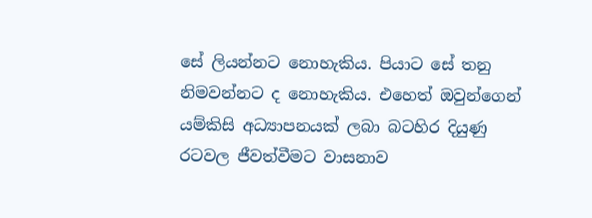සේ ලියන්නට නොහැකිය. පියාට සේ තනු නිමවන්නට ද නොහැකිය. එහෙත් ඔවුන්ගෙන් යම්කිසි අධ්‍යාපනයක් ලබා බටහිර දියුණු රටවල ජීවත්වීමට වාසනාව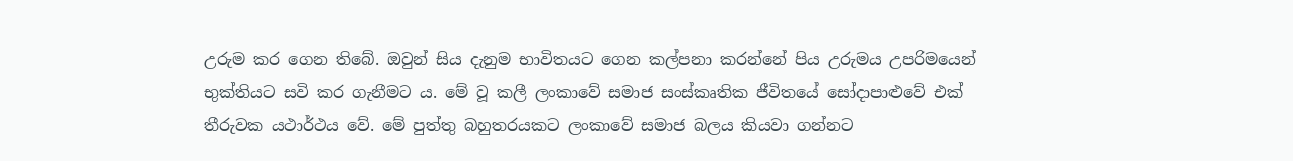උරුම කර ගෙන තිබේ. ඔවුන් සිය දැනුම භාවිතයට ගෙන කල්පනා කරන්නේ පිය උරුමය උපරිමයෙන් භුක්තියට සවි කර ගැනීමට ය. මේ වූ කලී ලංකාවේ සමාජ සංස්කෘතික ජීවිතයේ සෝදාපාළුවේ එක් තීරුවක යථාර්ථය වේ. මේ පුත්තු බහුතරයකට ලංකාවේ සමාජ බලය කියවා ගන්නට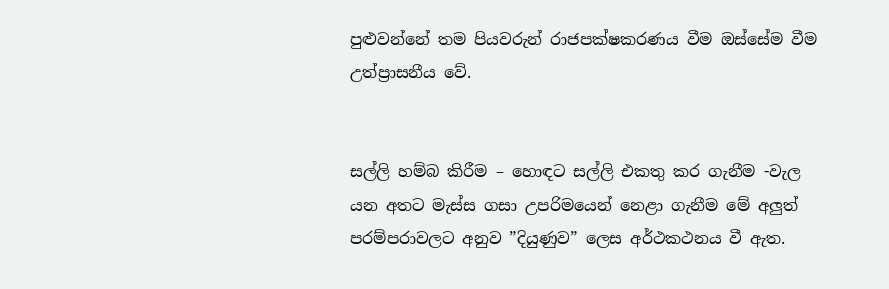පුළුවන්නේ තම පියවරුන් රාජපක්ෂකරණය වීම ඔස්සේම වීම උත්ප්‍රාසනීය වේ.


සල්ලි හම්බ කිරීම – හොඳට සල්ලි එකතු කර ගැනීම -වැල යන අතට මැස්ස ගසා උපරිමයෙන් නෙළා ගැනීම මේ අලු‍ත් පරම්පරාවලට අනුව ”දියුණුව” ලෙස අර්ථකථනය වී ඇත.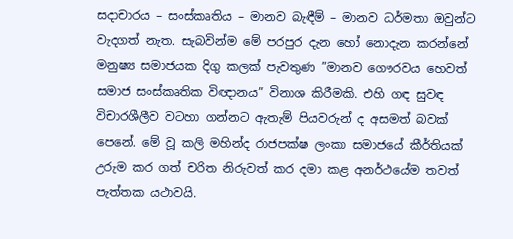සදාචාරය – සංස්කෘතිය – මානව බැඳීම් – මානව ධර්මතා ඔවුන්ට වැදගත් නැත. සැබවින්ම මේ පරපුර දැන හෝ නොදැන කරන්නේ මනුෂ්‍ය සමාජයක දිගු කලක් පැවතුණ ”මානව ගෞරවය හෙවත් සමාජ සංස්කෘතික විඥානය” විනාශ කිරීමකි. එහි ගඳ සුවඳ විචාරශීලීව වටහා ගන්නට ඇතැම් පියවරුන් ද අසමත් බවක් පෙනේ. මේ වූ කලි මහින්ද රාජපක්ෂ ලංකා සමාජයේ කීර්තියක් උරුම කර ගත් චරිත නිරුවත් කර දමා කළ අනර්ථයේම තවත් පැත්තක යථාවයි.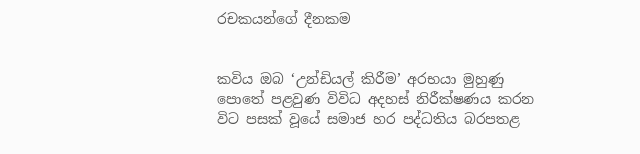රචකයන්ගේ දීනකම


කවිය ඔබ ‘උන්ඩියල් කිරීම’ අරභයා මුහුණු පොතේ පළවුණ විවිධ අදහස් නිරීක්ෂණය කරන විට පසක් වූයේ සමාජ හර පද්ධතිය බරපතළ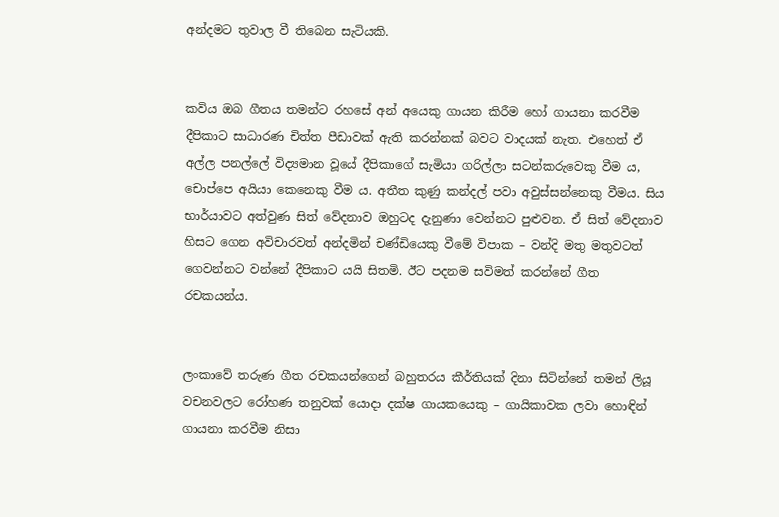අන්දමට තුවාල වී තිබෙන සැටියකි.


කවිය ඔබ ගීතය තමන්ට රහසේ අන් අයෙකු ගායන කිරීම හෝ ගායනා කරවීම දීපිකාට සාධාරණ චිත්ත පීඩාවක් ඇති කරන්නක් බවට වාදයක් නැත. එහෙත් ඒ අල්ල පනල්ලේ විද්‍යමාන වූයේ දීපිකාගේ සැමියා ගරිල්ලා සටන්කරුවෙකු වීම ය, චොප්පෙ අයියා කෙනෙකු වීම ය. අතීත කුණු කන්දල් පවා අවුස්සන්නෙකු වීමය. සිය භාර්යාවට අත්වුණ සිත් වේදනාව ඔහුටද දැනුණා වෙන්නට පුළුවන. ඒ සිත් වේදනාව හිසට ගෙන අවිචාරවත් අන්දමින් චණ්ඩියෙකු වීමේ විපාක – වන්දි මතු මතුවටත් ගෙවන්නට වන්නේ දීපිකාට යයි සිතමි. ඊට පදනම සවිමත් කරන්නේ ගීත රචකයන්ය.


ලංකාවේ තරුණ ගීත රචකයන්ගෙන් බහුතරය කීර්තියක් දිනා සිටින්නේ තමන් ලියූ වචනවලට රෝහණ තනුවක් යොදා දක්ෂ ගායකයෙකු – ගායිකාවක ලවා හොඳින් ගායනා කරවීම නිසා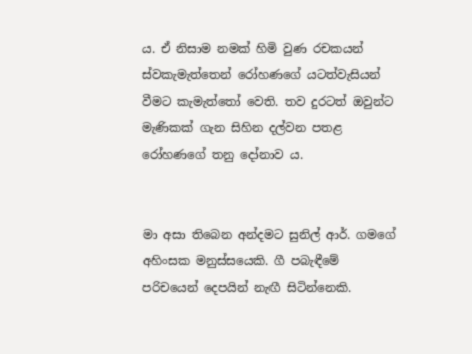ය. ඒ නිසාම නමක් හිමි වුණ රචකයන් ස්වකැමැත්තෙන් රෝහණගේ යටත්වැසියන් වීමට කැමැත්තෝ වෙති. තව දුරටත් ඔවුන්ට මැණිකක් ගැන සිහින දල්වන පතළ රෝහණගේ තනු දෝනාව ය.


මා අසා තිබෙන අන්දමට සුනිල් ආර්. ගමගේ අහිංසක මනුස්සයෙකි. ගී පබැඳීමේ පරිචයෙන් දෙපයින් නැඟී සිටින්නෙකි.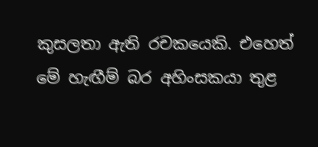කුසලතා ඇති රචකයෙකි. එහෙත් මේ හැඟීම් බර අහිංසකයා තුළ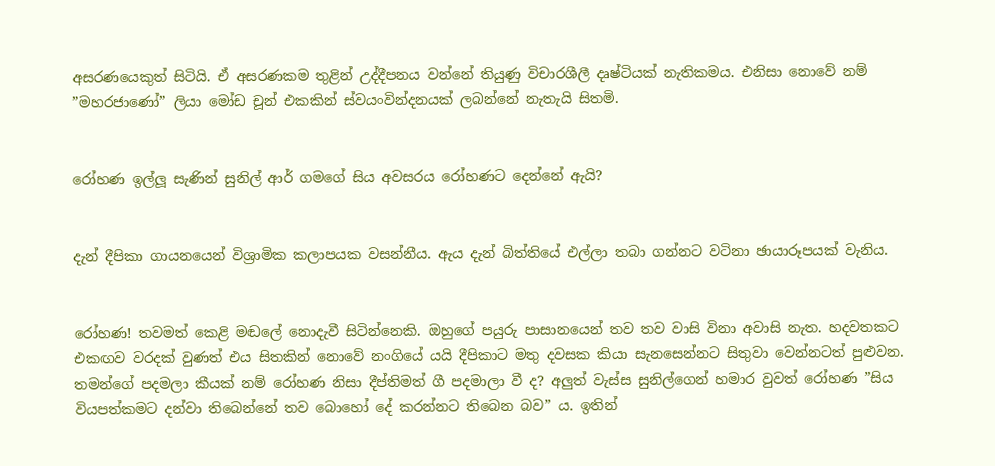අසරණයෙකුත් සිටියි. ඒ අසරණකම තුළින් උද්දීපනය වන්නේ තියුණු විචාරශීලී දෘෂ්ටියක් නැතිකමය. එනිසා නොවේ නම් ”මහරජාණෝ” ලියා මෝඩ චූන් එකකින් ස්වයංවින්දනයක් ලබන්නේ නැතැයි සිතමි.


රෝහණ ඉල්ලූ සැණින් සුනිල් ආර් ගමගේ සිය අවසරය රෝහණට දෙන්නේ ඇයි?


දැන් දීපිකා ගායනයෙන් විශ්‍රාමික කලාපයක වසන්නීය. ඇය දැන් බිත්තියේ එල්ලා තබා ගන්නට වටිනා ඡායාරූපයක් වැනිය.


රෝහණ! තවමත් කෙළි මඬලේ නොදැවී සිටින්නෙකි. ඔහුගේ පයුරු පාසානයෙන් තව තව වාසි විනා අවාසි නැත. හදවතකට එකඟව වරදක් වුණත් එය සිතකින් නොවේ නංගියේ යයි දීපිකාට මතු දවසක කියා සැනසෙන්නට සිතුවා වෙන්නටත් පුළුවන. තමන්ගේ පදමලා කීයක් නම් රෝහණ නිසා දීප්තිමත් ගී පදමාලා වී ද? අලු‍ත් වැස්ස සුනිල්ගෙන් හමාර වුවත් රෝහණ ”සිය වියපත්කමට දන්වා තිබෙන්නේ තව බොහෝ දේ කරන්නට තිබෙන බව” ය. ඉතින්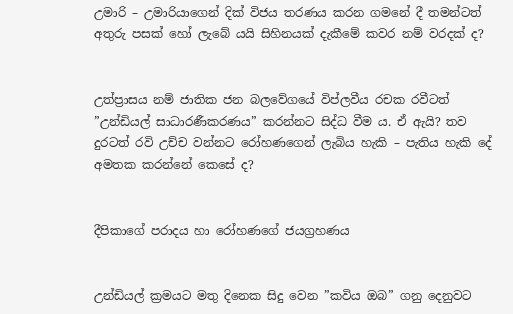උමාරි – උමාරියාගෙන් දික් විජය තරණය කරන ගමනේ දී තමන්ටත් අතුරු පසක් හෝ ලැබේ යයි සිහිනයක් දැකීමේ කවර නම් වරදක් ද?


උත්ප්‍රාසය නම් ජාතික ජන බලවේගයේ විප්ලවීය රචක රවීටත් ”උන්ඩියල් සාධාරණීකරණය” කරන්නට සිද්ධ වීම ය. ඒ ඇයි? තව දුරටත් රවි උච්ච වන්නට රෝහණගෙන් ලැබිය හැකි – පැතිය හැකි දේ අමතක කරන්නේ කෙසේ ද?


දීපිකාගේ පරාදය හා රෝහණගේ ජයග්‍රහණය


උන්ඩියල් ක්‍රමයට මතු දිනෙක සිදු වෙන ”කවිය ඔබ” ගනු දෙනුවට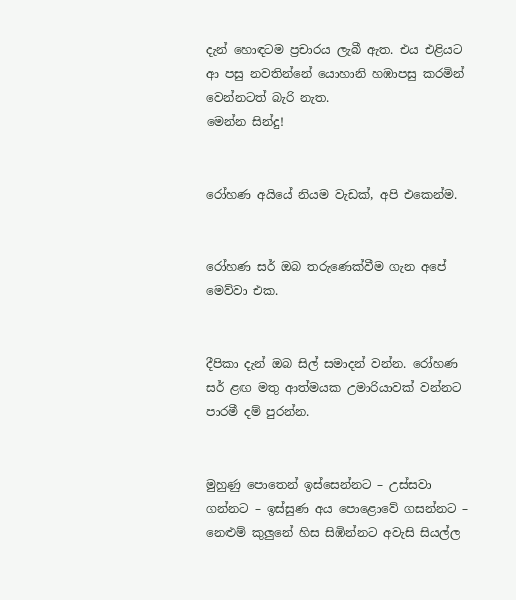දැන් හොඳටම ප්‍රචාරය ලැබී ඇත. එය එළියට ආ පසු නවතින්නේ යොහානි හඹාපසු කරමින් වෙන්නටත් බැරි නැත.
මෙන්න සින්දු!


රෝහණ අයියේ නියම වැඩක්, අපි එකෙන්ම.


රෝහණ සර් ඔබ තරුණෙක්වීම ගැන අපේ මෙව්වා එක.


දීපිකා දැන් ඔබ සිල් සමාදන් වන්න. රෝහණ සර් ළඟ මතු ආත්මයක උමාරියාවක් වන්නට පාරමී දම් පුරන්න.


මුහුණු පොතෙන් ඉස්සෙන්නට – උස්සවා ගන්නට – ඉස්සුණ අය පොළොවේ ගසන්නට – නෙළුම් කුලුනේ හිස සිඹින්නට අවැසි සියල්ල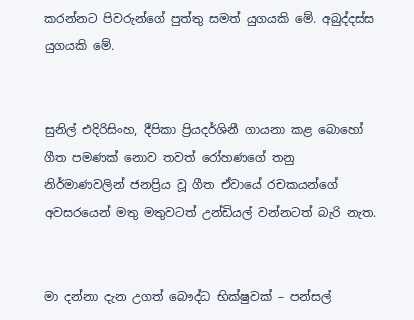කරන්නට පිවරුන්ගේ පුත්තු සමත් යුගයකි මේ. අබුද්දස්ස යුගයකි මේ.


සුනිල් එදිරිසිංහ, දීපිකා ප්‍රියදර්ශිනී ගායනා කළ බොහෝ ගීත පමණක් නොව තවත් රෝහණගේ තනු නිර්මාණවලින් ජනප්‍රිය වූ ගීත ඒවායේ රචකයන්ගේ අවසරයෙන් මතු මතුවටත් උන්ඩියල් වන්නටත් බැරි නැත.


මා දන්නා දැන උගත් බෞද්ධ භික්ෂුවක් – පන්සල්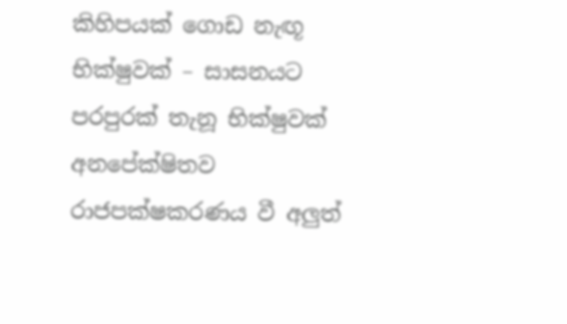කිහිපයක් ගොඩ නැඟූ භික්ෂුවක් – සාසනයට පරපුරක් තැනූ භික්ෂුවක් අනපේක්ෂිතව රාජපක්ෂකරණය වී අලු‍ත්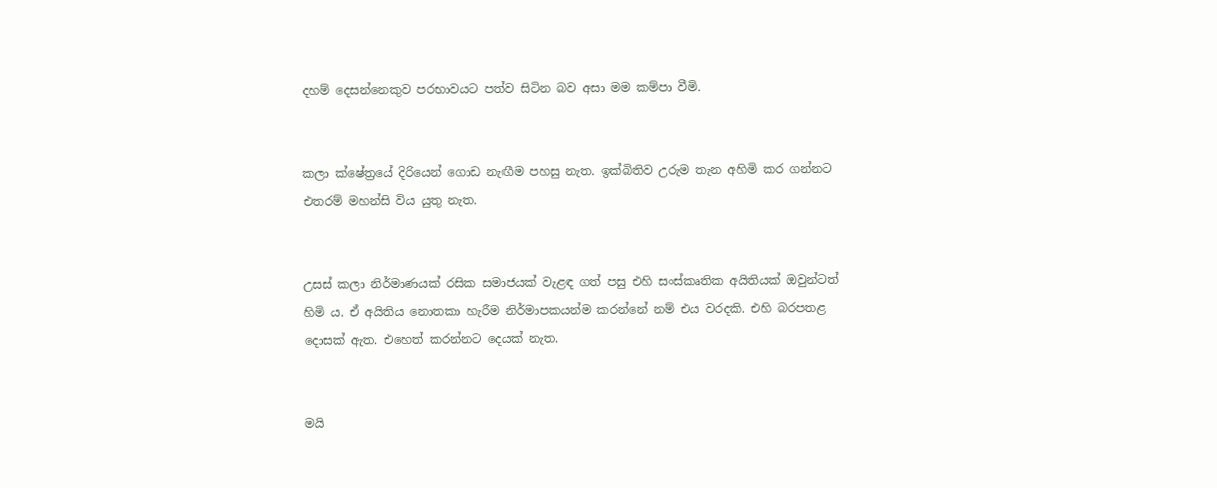දහම් දෙසන්නෙකුව පරභාවයට පත්ව සිටින බව අසා මම කම්පා වීමි.


කලා ක්ෂේත්‍රයේ දිරියෙන් ගොඩ නැඟීම පහසු නැත. ඉක්බිතිව උරුම තැන අහිමි කර ගන්නට එතරම් මහන්සි විය යුතු නැත.


උසස් කලා නිර්මාණයක් රසික සමාජයක් වැළඳ ගත් පසු එහි සංස්කෘතික අයිතියක් ඔවුන්ටත් හිමි ය. ඒ අයිතිය නොතකා හැරීම නිර්මාපකයන්ම කරන්නේ නම් එය වරදකි. එහි බරපතළ දොසක් ඇත. එහෙත් කරන්නට දෙයක් නැත.


මයි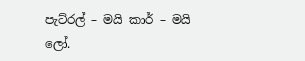පැට්රල් – මයි කාර් – මයි ලෝ.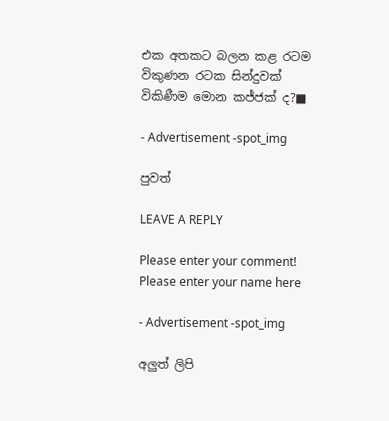එක අතකට බලන කළ රටම විකුණන රටක සින්දුවක් විකිණීම මොන කජ්ජක් ද?■

- Advertisement -spot_img

පුවත්

LEAVE A REPLY

Please enter your comment!
Please enter your name here

- Advertisement -spot_img

අලුත් ලිපි